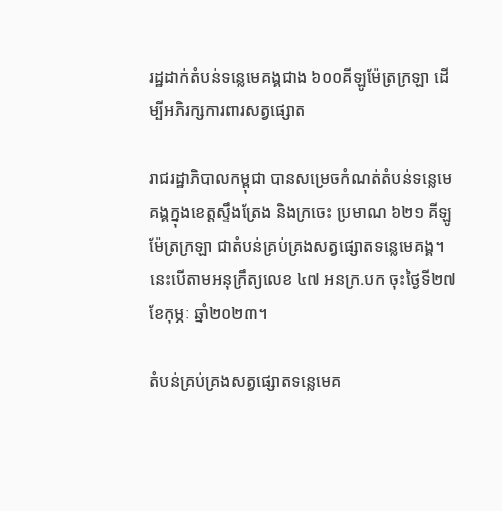រដ្ឋដាក់តំបន់ទន្លេមេគង្គជាង ៦០០គីឡូម៉ែត្រក្រឡា ដើម្បីអភិរក្សការពារសត្វផ្សោត

រាជរដ្ឋាភិបាលកម្ពុជា បានសម្រេចកំណត់តំបន់ទន្លេមេគង្គក្នុងខេត្តស្ទឹងត្រែង និងក្រចេះ ប្រមាណ ៦២១ គីឡូម៉ែត្រក្រឡា ជាតំបន់គ្រប់គ្រងសត្វផ្សោតទន្លេមេគង្គ។ នេះបើតាមអនុក្រឹត្យលេខ ៤៧ អនក្រ.បក ចុះថ្ងៃទី២៧ ខែកុម្ភៈ ឆ្នាំ២០២៣។

តំបន់គ្រប់គ្រងសត្វផ្សោតទន្លេមេគ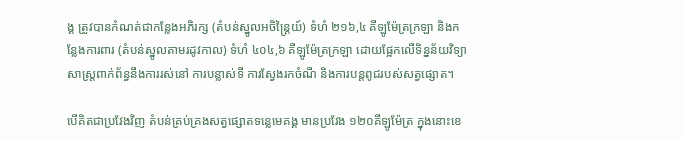ង្គ ត្រូវបានកំណត់ជាកន្លែងអភិរក្ស (តំបន់ស្នូលអចិន្ត្រៃយ៍) ទំហំ ២១៦,៤ គីឡូម៉ែត្រក្រឡា និងកន្លែងការពារ (តំបន់ស្នូលតាមរដូវកាល) ទំហំ ៤០៤,៦ គីឡូម៉ែត្រក្រឡា ដោយផ្អែកលើទិន្នន័យវិទ្យាសាស្ត្រពាក់ព័ន្ធនឹងការរស់នៅ ការបន្លាស់ទី ការស្វែងរកចំណី និងការបន្តពូជរបស់សត្វផ្សោត។

បើគិតជាប្រវែងវិញ តំបន់គ្រប់គ្រងសត្វផ្សោតទន្លេមេគង្គ មានប្រវែង ១២០គីឡូម៉ែត្រ ក្នុងនោះខេ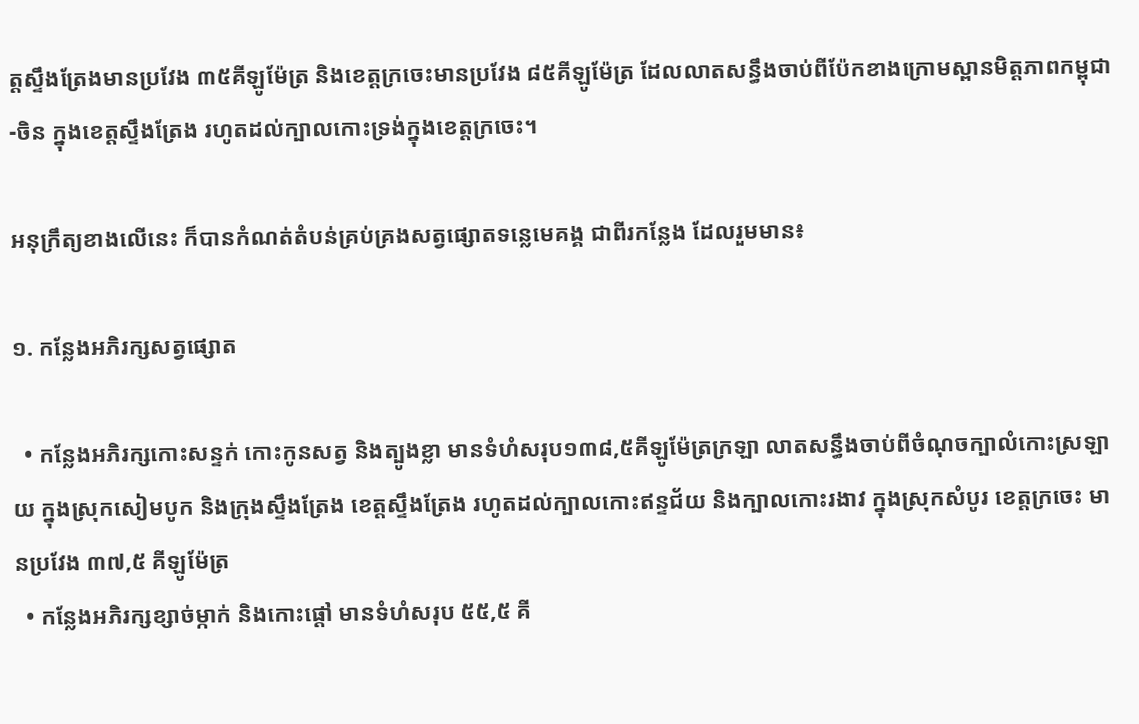ត្តស្ទឹងត្រែងមានប្រវែង ៣៥គីឡូម៉ែត្រ និងខេត្តក្រចេះមានប្រវែង ៨៥គីឡូម៉ែត្រ ដែលលាតសន្ធឹងចាប់ពីប៉ែកខាងក្រោមស្ពានមិត្តភាពកម្ពុជា-ចិន ក្នុងខេត្តស្ទឹងត្រែង រហូតដល់ក្បាលកោះទ្រង់ក្នុងខេត្តក្រចេះ។

អនុក្រឹត្យខាងលើនេះ ក៏បានកំណត់តំបន់គ្រប់គ្រងសត្វផ្សោតទន្លេមេគង្គ ជាពីរកន្លែង ដែលរួមមាន៖

១. កន្លែងអភិរក្សសត្វផ្សោត

  • កន្លែងអភិរក្សកោះសន្ទក់ កោះកូនសត្វ និងត្បូងខ្លា មានទំហំសរុប១៣៨,៥គីឡូម៉ែត្រក្រឡា លាតសន្ធឹងចាប់ពីចំណុចក្បាលំកោះស្រឡាយ ក្នុងស្រុកសៀមបូក និងក្រុងស្ទឹងត្រែង ខេត្តស្ទឹងត្រែង រហូតដល់ក្បាលកោះឥន្ទជ័យ និងក្បាលកោះរងាវ ក្នុងស្រុកសំបូរ ខេត្តក្រចេះ មានប្រវែង ៣៧,៥ គីឡូម៉ែត្រ
  • កន្លែងអភិរក្សខ្សាច់ម្កាក់ និងកោះផ្តៅ មានទំហំសរុប ៥៥,៥ គី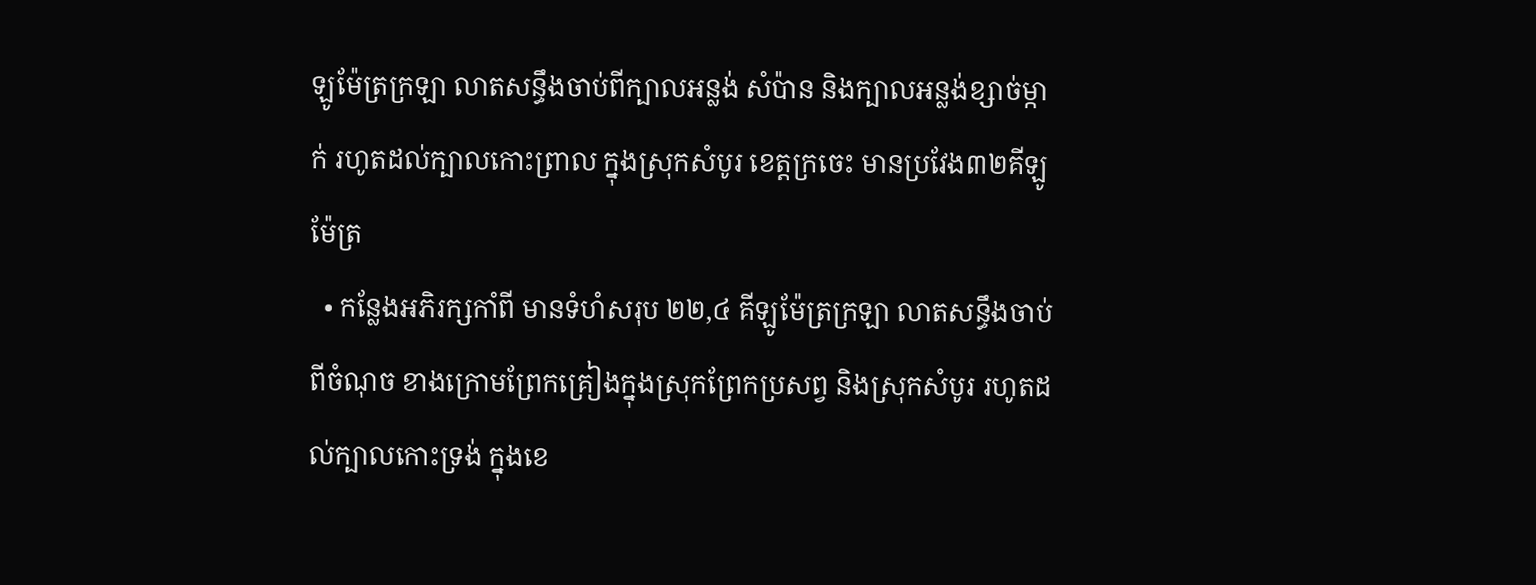ឡូម៉ែត្រក្រឡា លាតសន្ធឹងចាប់ពីក្បាលអន្លង់ សំប៉ាន និងក្បាលអន្លង់ខ្សាច់ម្កាក់ រហូតដល់ក្បាលកោះព្រាល ក្នុងស្រុកសំបូរ ខេត្តក្រចេះ មានប្រវែង៣២គីឡូម៉ែត្រ
  • កន្លែងអភិរក្សកាំពី មានទំហំសរុប ២២,៤ គីឡូម៉ែត្រក្រឡា លាតសន្ធឹងចាប់ពីចំណុច ខាងក្រោមព្រែកគ្រៀងក្នុងស្រុកព្រែកប្រសព្វ និងស្រុកសំបូរ រហូតដល់ក្បាលកោះទ្រង់ ក្នុងខេ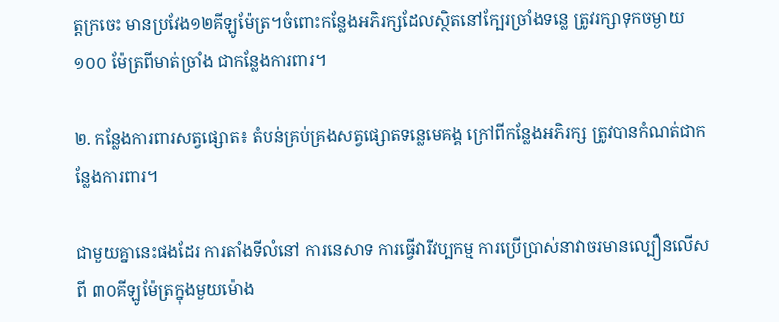ត្តក្រចេះ មានប្រវែង១២គីឡូម៉ែត្រ។ចំពោះកន្លែងអភិរក្សដែលស្ថិតនៅក្បែរច្រាំងទន្លេ ត្រូវរក្សាទុកចម្ងាយ១០០ ម៉ែត្រពីមាត់ច្រាំង ជាកន្លែងការពារ។

២. កន្លែងការពារសត្វផ្សោត៖ តំបន់គ្រប់គ្រងសត្វផ្សោតទន្លេមេគង្គ ក្រៅពីកន្លែងអភិរក្ស ត្រូវបានកំណត់ជាកន្លែងការពារ។

ជាមួយគ្នានេះផងដែរ ការតាំងទីលំនៅ ការនេសាទ ការធ្វើវារីវប្បកម្ម ការប្រើប្រាស់នាវាចរមានល្បឿនលើសពី ៣០គីឡូម៉ែត្រក្នុងមួយម៉ោង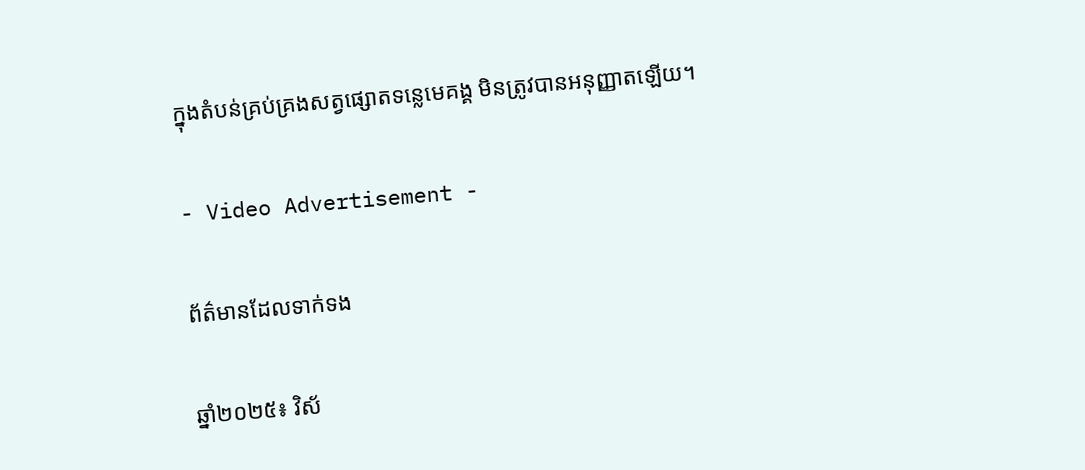ក្នុងតំបន់គ្រប់គ្រងសត្វផ្សោតទន្លេមេគង្គ មិនត្រូវបានអនុញ្ញាតឡើយ។

- Video Advertisement -

ព័ត៌មានដែលទាក់ទង

ឆ្នាំ២០២៥៖ វិស័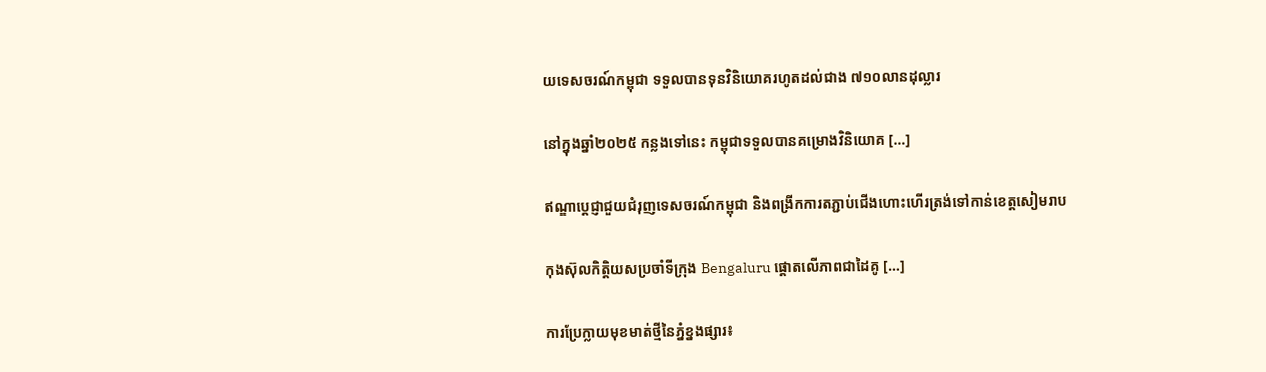យទេសចរណ៍កម្ពុជា ទទួលបានទុនវិនិយោគរហូតដល់ជាង ៧១០លានដុល្លារ

នៅក្នុងឆ្នាំ២០២៥ កន្លងទៅនេះ កម្ពុជាទទួលបានគម្រោងវិនិយោគ […]

ឥណ្ឌាប្តេជ្ញាជួយជំរុញទេសចរណ៍កម្ពុជា និងពង្រីកការតភ្ជាប់ជើងហោះហើរត្រង់ទៅកាន់ខេត្តសៀមរាប

កុងស៊ុលកិត្តិយសប្រចាំទីក្រុង Bengaluru ផ្តោតលើភាពជាដៃគូ […]

ការប្រែក្លាយមុខមាត់ថ្មីនៃភ្នំខ្នងផ្សារ៖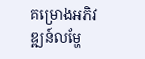គម្រោងអភិវឌ្ឍន៍លម្ហែ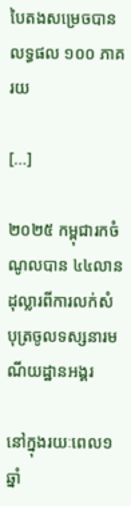បៃតងសម្រេចបានលទ្ធផល ១០០ ភាគរយ

[…]

២០២៥ កម្ពុជារកចំណូលបាន ៤៤លានដុល្លារពីការលក់សំបុត្រចូលទស្សនារមណីយដ្ឋានអង្គរ

នៅក្នុងរយៈពេល១ឆ្នាំ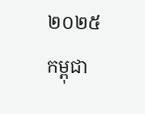២០២៥  កម្ពុជា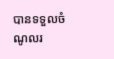បានទទួលចំណូលរ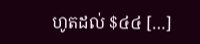ហូតដល់ $៤៤ […]